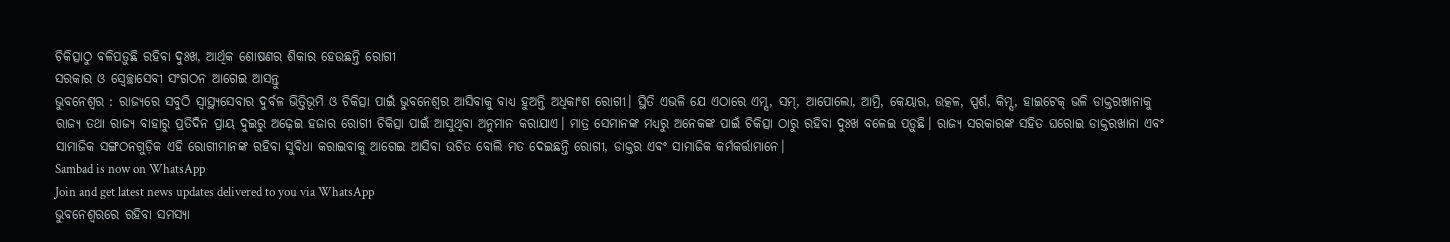ଚିକିତ୍ସାଠୁ ବଳିପଡ଼ୁଛି ରହିବା ଦୁଃଖ, ଆର୍ଥିକ ଶୋଷଣର ଶିକାର ହେଉଛନ୍ତି ରୋଗୀ
ସରକାର ଓ ସ୍ବେଚ୍ଛାସେବୀ ସଂଗଠନ ଆଗେଇ ଆସନ୍ତୁ
ଭୁବନେଶ୍ୱର : ରାଜ୍ୟରେ ସବୁଠି ସ୍ୱାସ୍ଥ୍ୟସେବାର ଦୁର୍ବଳ ଭିତ୍ତିଭୂମି ଓ ଚିକିତ୍ସା ପାଇଁ ଭୁବନେଶ୍ବର ଆସିବାକୁ ବାଧ୍ୟ ହୁଅନ୍ତି ଅଧିକାଂଶ ରୋଗୀ। ସ୍ଥିତି ଏଭଳି ଯେ ଏଠାରେ ଏମ୍ସ, ସମ୍, ଆପୋଲୋ, ଆମ୍ରି, କେୟାର, ଉତ୍କଳ, ସ୍ପର୍ଶ, କିମ୍ସ, ହାଇଟେକ୍ ଭଳି ଡାକ୍ତରଖାନାକୁ ରାଜ୍ୟ ତଥା ରାଜ୍ୟ ବାହାରୁ ପ୍ରତିଦିନ ପ୍ରାୟ ଦୁଇରୁ ଅଢ଼େଇ ହଜାର ରୋଗୀ ଚିକିତ୍ସା ପାଇଁ ଆସୁଥିବା ଅନୁମାନ କରାଯାଏ। ମାତ୍ର ସେମାନଙ୍କ ମଧ୍ୟରୁ ଅନେକଙ୍କ ପାଇଁ ଚିକିତ୍ସା ଠାରୁ ରହିବା ଦୁଃଖ ବଳେଇ ପଡ଼ୁଛି। ରାଜ୍ୟ ସରକାରଙ୍କ ସହିତ ଘରୋଇ ଡାକ୍ତରଖାନା ଏବଂ ସାମାଜିକ ସଙ୍ଗଠନଗୁଡ଼ିକ ଏହି ରୋଗୀମାନଙ୍କ ରହିବା ସୁବିଧା କରାଇବାକୁ ଆଗେଇ ଆସିବା ଉଚିତ ବୋଲି ମତ ଦେଇଛନ୍ତି ରୋଗୀ, ଡାକ୍ତର ଏବଂ ସାମାଜିକ କର୍ମକର୍ତ୍ତାମାନେ।
Sambad is now on WhatsApp
Join and get latest news updates delivered to you via WhatsApp
ଭୁବନେଶ୍ବରରେ ରହିବା ସମସ୍ୟା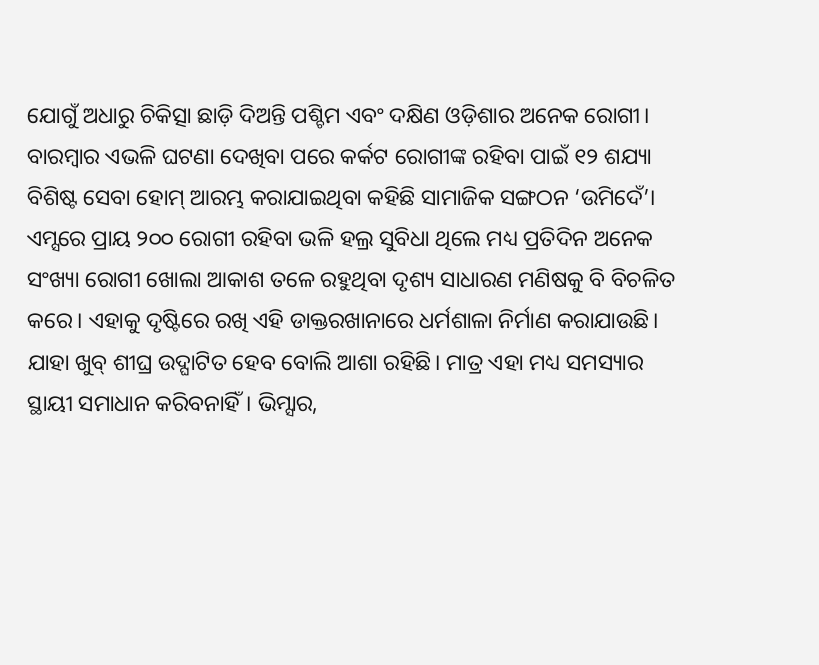ଯୋଗୁଁ ଅଧାରୁ ଚିକିତ୍ସା ଛାଡ଼ି ଦିଅନ୍ତି ପଶ୍ଚିମ ଏବଂ ଦକ୍ଷିଣ ଓଡ଼ିଶାର ଅନେକ ରୋଗୀ। ବାରମ୍ବାର ଏଭଳି ଘଟଣା ଦେଖିବା ପରେ କର୍କଟ ରୋଗୀଙ୍କ ରହିବା ପାଇଁ ୧୨ ଶଯ୍ୟା ବିଶିଷ୍ଟ ସେବା ହୋମ୍ ଆରମ୍ଭ କରାଯାଇଥିବା କହିଛି ସାମାଜିକ ସଙ୍ଗଠନ ‘ଉମିଦେଁ’। ଏମ୍ସରେ ପ୍ରାୟ ୨୦୦ ରୋଗୀ ରହିବା ଭଳି ହଲ୍ର ସୁବିଧା ଥିଲେ ମଧ୍ୟ ପ୍ରତିଦିନ ଅନେକ ସଂଖ୍ୟା ରୋଗୀ ଖୋଲା ଆକାଶ ତଳେ ରହୁଥିବା ଦୃଶ୍ୟ ସାଧାରଣ ମଣିଷକୁ ବି ବିଚଳିତ କରେ। ଏହାକୁ ଦୃଷ୍ଟିରେ ରଖି ଏହି ଡାକ୍ତରଖାନାରେ ଧର୍ମଶାଳା ନିର୍ମାଣ କରାଯାଉଛି। ଯାହା ଖୁବ୍ ଶୀଘ୍ର ଉଦ୍ଘାଟିତ ହେବ ବୋଲି ଆଶା ରହିଛି। ମାତ୍ର ଏହା ମଧ୍ୟ ସମସ୍ୟାର ସ୍ଥାୟୀ ସମାଧାନ କରିବନାହିଁ। ଭିମ୍ସାର,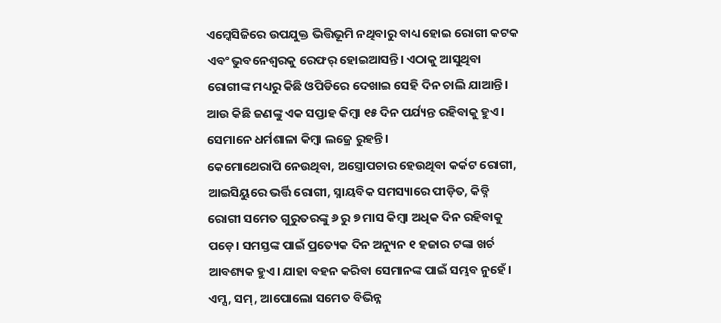ଏମ୍କେସିଜିରେ ଉପଯୁକ୍ତ ଭିତ୍ତିଭୂମି ନଥିବାରୁ ବାଧ୍ୟ ହୋଇ ରୋଗୀ କଟକ ଏବଂ ଭୁବନେଶ୍ବରକୁ ରେଫର୍ ହୋଇଆସନ୍ତି। ଏଠାକୁ ଆସୁଥିବା ରୋଗୀଙ୍କ ମଧ୍ୟରୁ କିଛି ଓପିଡିରେ ଦେଖାଇ ସେହି ଦିନ ଚାଲି ଯାଆନ୍ତି। ଆଉ କିଛି ଜଣଙ୍କୁ ଏକ ସପ୍ତାହ କିମ୍ବା ୧୫ ଦିନ ପର୍ଯ୍ୟନ୍ତ ରହିବାକୁ ହୁଏ। ସେମାନେ ଧର୍ମଶାଳା କିମ୍ବା ଲଜ୍ରେ ରୁହନ୍ତି।
କେମୋଥେରାପି ନେଉଥିବା, ଅସ୍ତ୍ରୋପଚାର ହେଉଥିବା କର୍କଟ ରୋଗୀ, ଆଇସିୟୁରେ ଭର୍ତ୍ତି ରୋଗୀ, ସ୍ନାୟବିକ ସମସ୍ୟାରେ ପୀଡ଼ିତ, କିଡ୍ନି ରୋଗୀ ସମେତ ଗୁରୁତରଙ୍କୁ ୬ ରୁ ୭ ମାସ କିମ୍ବା ଅଧିକ ଦିନ ରହିବାକୁ ପଡ଼େ। ସମସ୍ତଙ୍କ ପାଇଁ ପ୍ରତ୍ୟେକ ଦିନ ଅନ୍ୟୁନ ୧ ହଜାର ଟଙ୍କା ଖର୍ଚ ଆବଶ୍ୟକ ହୁଏ। ଯାହା ବହନ କରିବା ସେମାନଙ୍କ ପାଇଁ ସମ୍ଭବ ନୁହେଁ। ଏମ୍ସ, ସମ୍, ଆପୋଲୋ ସମେତ ବିଭିନ୍ନ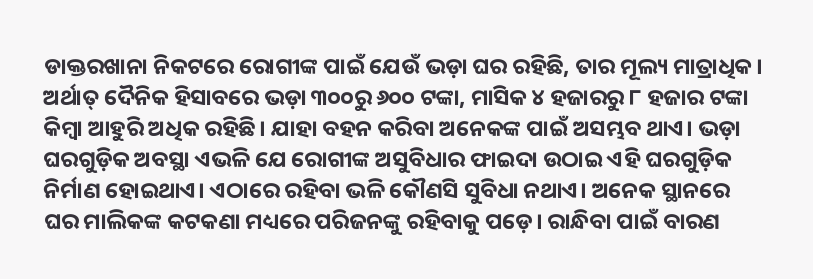ଡାକ୍ତରଖାନା ନିକଟରେ ରୋଗୀଙ୍କ ପାଇଁ ଯେଉଁ ଭଡ଼ା ଘର ରହିଛି, ତାର ମୂଲ୍ୟ ମାତ୍ରାଧିକ। ଅର୍ଥାତ୍ ଦୈନିକ ହିସାବରେ ଭଡ଼ା ୩୦୦ରୁ ୬୦୦ ଟଙ୍କା, ମାସିକ ୪ ହଜାରରୁ ୮ ହଜାର ଟଙ୍କା କିମ୍ବା ଆହୁରି ଅଧିକ ରହିଛି। ଯାହା ବହନ କରିବା ଅନେକଙ୍କ ପାଇଁ ଅସମ୍ଭବ ଥାଏ। ଭଡ଼ା ଘରଗୁଡ଼ିକ ଅବସ୍ଥା ଏଭଳି ଯେ ରୋଗୀଙ୍କ ଅସୁବିଧାର ଫାଇଦା ଉଠାଇ ଏହି ଘରଗୁଡ଼ିକ ନିର୍ମାଣ ହୋଇଥାଏ। ଏଠାରେ ରହିବା ଭଳି କୌଣସି ସୁବିଧା ନଥାଏ। ଅନେକ ସ୍ଥାନରେ ଘର ମାଲିକଙ୍କ କଟକଣା ମଧ୍ୟରେ ପରିଜନଙ୍କୁ ରହିବାକୁ ପଡ଼େ। ରାନ୍ଧିବା ପାଇଁ ବାରଣ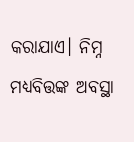କରାଯାଏ। ନିମ୍ନ ମଧ୍ୟବିତ୍ତଙ୍କ ଅବସ୍ଥା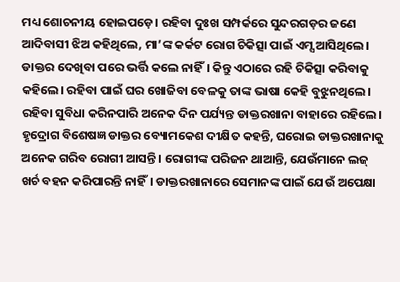ମଧ୍ୟ ଶୋଚନୀୟ ହୋଇପଡ଼େ। ରହିବା ଦୁଃଖ ସମ୍ପର୍କରେ ସୁନ୍ଦରଗଡ଼ର ଜଣେ ଆଦିବାସୀ ଝିଅ କହିଥିଲେ, ମା’ଙ୍କ କର୍କଟ ରୋଗ ଚିକିତ୍ସା ପାଇଁ ଏମ୍ସ ଆସିଥିଲେ। ଡାକ୍ତର ଦେଖିବା ପରେ ଭର୍ତ୍ତି କଲେ ନାହିଁ। କିନ୍ତୁ ଏଠାରେ ରହି ଚିକିତ୍ସା କରିବାକୁ କହିଲେ। ରହିବା ପାଇଁ ଘର ଖୋଜିବା ବେଳକୁ ତାଙ୍କ ଭାଷା କେହି ବୁଝୁନଥିଲେ। ରହିବା ସୁବିଧା କରିନପାରି ଅନେକ ଦିନ ପର୍ଯ୍ୟନ୍ତ ଡାକ୍ତରଖାନା ବାହାରେ ରହିଲେ।
ହୃଦ୍ରୋଗ ବିଶେଷଜ୍ଞ ଡାକ୍ତର ବ୍ୟୋମକେଶ ଦୀକ୍ଷିତ କହନ୍ତି, ଘରୋଇ ଡାକ୍ତରଖାନାକୁ ଅନେକ ଗରିବ ରୋଗୀ ଆସନ୍ତି। ରୋଗୀଙ୍କ ପରିଜନ ଥାଆନ୍ତି, ଯେଉଁମାନେ ଲଜ୍ ଖର୍ଚ ବହନ କରିପାରନ୍ତି ନାହିଁ। ଡାକ୍ତରଖାନାରେ ସେମାନଙ୍କ ପାଇଁ ଯେଉଁ ଅପେକ୍ଷା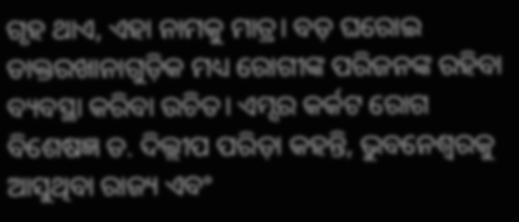ଗୃହ ଥାଏ, ଏହା ନାମକୁ ମାତ୍ର। ବଡ଼ ଘରୋଇ ଡାକ୍ତରଖାନାଗୁଡ଼ିକ ମଧ୍ୟ ରୋଗୀଙ୍କ ପରିଜନଙ୍କ ରହିବା ବ୍ୟବସ୍ଥା କରିବା ଉଚିତ। ଏମ୍ସର କର୍କଟ ରୋଗ ବିଶେଷଜ୍ଞ ଡ. ଦିଲ୍ଲୀପ ପରିଡ଼ା କହନ୍ତି, ଭୁବନେଶ୍ବରକୁ ଆସୁଥିବା ରାଜ୍ୟ ଏବଂ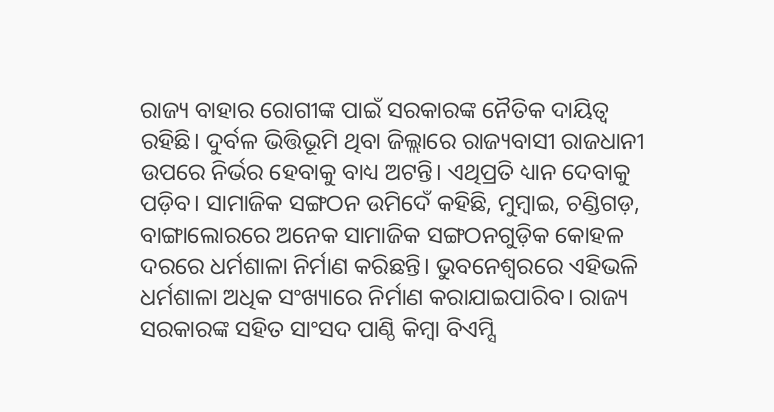ରାଜ୍ୟ ବାହାର ରୋଗୀଙ୍କ ପାଇଁ ସରକାରଙ୍କ ନୈତିକ ଦାୟିତ୍ବ ରହିଛି। ଦୁର୍ବଳ ଭିତ୍ତିଭୂମି ଥିବା ଜିଲ୍ଲାରେ ରାଜ୍ୟବାସୀ ରାଜଧାନୀ ଉପରେ ନିର୍ଭର ହେବାକୁ ବାଧ୍ୟ ଅଟନ୍ତି। ଏଥିପ୍ରତି ଧ୍ୟାନ ଦେବାକୁ ପଡ଼ିବ। ସାମାଜିକ ସଙ୍ଗଠନ ଉମିଦେଁ କହିଛି, ମୁମ୍ବାଇ, ଚଣ୍ଡିଗଡ଼, ବାଙ୍ଗାଲୋରରେ ଅନେକ ସାମାଜିକ ସଙ୍ଗଠନଗୁଡ଼ିକ କୋହଳ ଦରରେ ଧର୍ମଶାଳା ନିର୍ମାଣ କରିଛନ୍ତି। ଭୁବନେଶ୍ବରରେ ଏହିଭଳି ଧର୍ମଶାଳା ଅଧିକ ସଂଖ୍ୟାରେ ନିର୍ମାଣ କରାଯାଇପାରିବ। ରାଜ୍ୟ ସରକାରଙ୍କ ସହିତ ସାଂସଦ ପାଣ୍ଠି କିମ୍ବା ବିଏମ୍ସି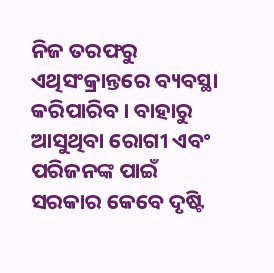ନିଜ ତରଫରୁ ଏଥିସଂକ୍ରାନ୍ତରେ ବ୍ୟବସ୍ଥା କରିପାରିବ। ବାହାରୁ ଆସୁଥିବା ରୋଗୀ ଏବଂ ପରିଜନଙ୍କ ପାଇଁ ସରକାର କେବେ ଦୃଷ୍ଟି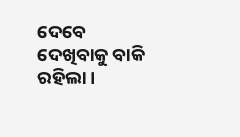ଦେବେ ଦେଖିବାକୁ ବାକି ରହିଲା।